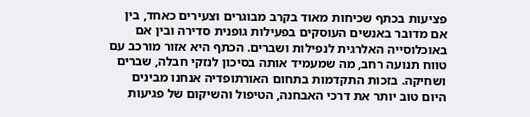פציעות בכתף שכיחות מאוד בקרב מבוגרים וצעירים כאחד, בין אם מדובר באנשים העוסקים בפעילות גופנית סדירה ובין אם באוכלוסייה האלרגית לנפילות ושברים. הכתף היא אזור מורכב עם טווח תנועה רחב, מה שמעמיד אותה בסיכון לנזקי חבלה, שברים ושחיקה. בזכות התקדמות בתחום האורתופדיה אנחנו מבינים היום טוב יותר את דרכי האבחנה, הטיפול והשיקום של פגיעות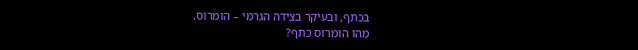בכתף, ובעיקר בצידה הגרמי – הומרוס.
מהו הומרוס כתף?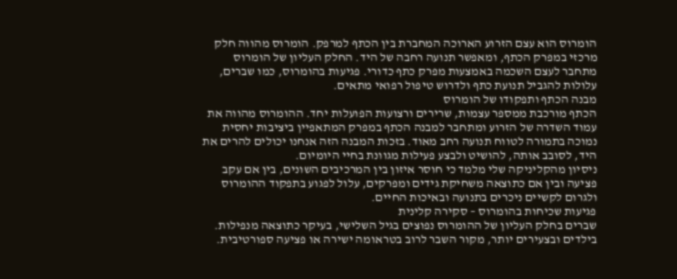הומרוס הוא עצם הזרוע הארוכה המחברת בין הכתף למרפק. הומרוס מהווה חלק מרכזי במפרק הכתף, ומאפשר תנועה רחבה של היד. החלק העליון של הומרוס מתחבר לעצם השכמה באמצעות מפרק כתף כדורי. פגיעות בהומרוס, כמו שברים, עלולות להגביל תנועת כתף ולדרוש טיפול רפואי מתאים.
מבנה הכתף ותפקודו של הומרוס
הכתף מורכבת ממספר עצמות, שרירים ורצועות הפועלות יחד. ההומרוס מהווה את עמוד השדרה של הזרוע ומתחבר למבנה הכתף במפרק המתאפיין ביציבות יחסית נמוכה בתמורה לטווח תנועה רחב מאוד. בזכות המבנה הזה אנחנו יכולים להרים את היד, לסובב אותה, להושיט ולבצע פעילות מגוונת בחיי היומיום.
ניסיון מהקליניקה שלי מלמד כי חוסר איזון בין המרכיבים השונים, בין אם עקב פציעה ובין אם כתוצאה משחיקת גידים ומפרקים, עלול לפגוע בתפקוד ההומרוס ולגרום לקשיים ניכרים בתנועה ובאיכות החיים.
פגיעות שכיחות בהומרוס – סקירה קלינית
שברים בחלק העליון של ההומרוס נפוצים בגיל השלישי, בעיקר כתוצאה מנפילות. בילדים ובצעירים יותר, מקור השבר לרוב בטראומה ישירה או פציעה ספורטיבית.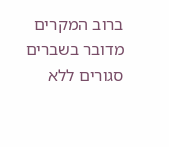ברוב המקרים מדובר בשברים סגורים ללא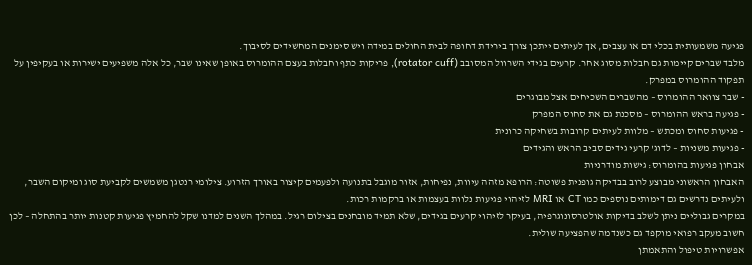פגיעה משמעותית בכלי דם או עצבים, אך לעיתים ייתכן צורך בירידת דחופה לבית החולים במידה ויש סימנים המחשידים לסיבוך.
מלבד שברים קיימות גם חבלות מסוג אחר. קרעים בגידי השרוול המסובב (rotator cuff), פריקות כתף וחבלות בעצם ההומרוס באופן שאינו שבר, כל אלה משפיעים ישירות או בעקיפין על תפקוד ההומרוס במפרק.
- שבר צוואר ההומרוס – מהשברים השכיחים אצל מבוגרים
- פגיעה בראש ההומרוס – מסכנת גם את סחוס המפרק
- פגיעות סחוס ומכתש – מלוות לעיתים קרובות בשחיקה כרונית
- פגיעות משניות – לדוג' קרעי גידים סביב הראש והגידים
אבחון פגיעות בהומרוס: גישות מודרניות
האבחון הראשוני מבוצע לרוב בבדיקה גופנית פשוטה: הרופא מזהה עיוות, נפיחות, אזור מוגבל בתנועה ולפעמים קיצור באורך הזרוע. צילומי רנטגן משמשים לקביעת סוג ומיקום השבר, ולעיתים נדרשים גם דימותים נוספים כמו CT או MRI לזיהוי פגיעות נלוות בעצמות או ברקמות רכות.
במקרים גבוליים ניתן לשלב בדיקות אולטרסונוגרפיה, בעיקר לזיהוי קרעים בגידים, שלא תמיד מובחנים בצילום רגיל. במהלך השנים למדנו שקל להחמיץ פגיעות קטנות יותר בהתחלה – לכן חשוב מעקב רפואי מוקפד גם כשנדמה שהפציעה שולית.
אפשרויות טיפול והתאמתן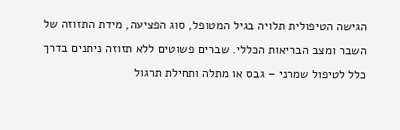הגישה הטיפולית תלויה בגיל המטופל, סוג הפציעה, מידת התזוזה של השבר ומצב הבריאות הכללי. שברים פשוטים ללא תזוזה ניתנים בדרך כלל לטיפול שמרני – גבס או מתלה ותחילת תרגול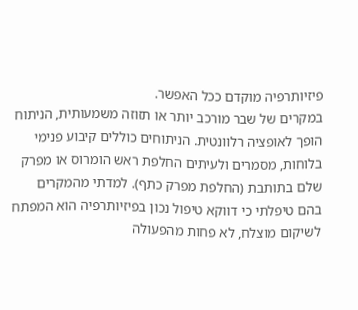פיזיותרפיה מוקדם ככל האפשר.
במקרים של שבר מורכב יותר או תזוזה משמעותית, הניתוח הופך לאופציה רלוונטית. הניתוחים כוללים קיבוע פנימי בלוחות, מסמרים ולעיתים החלפת ראש הומרוס או מפרק שלם בתותבת (החלפת מפרק כתף). למדתי מהמקרים בהם טיפלתי כי דווקא טיפול נכון בפיזיותרפיה הוא המפתח לשיקום מוצלח, לא פחות מהפעולה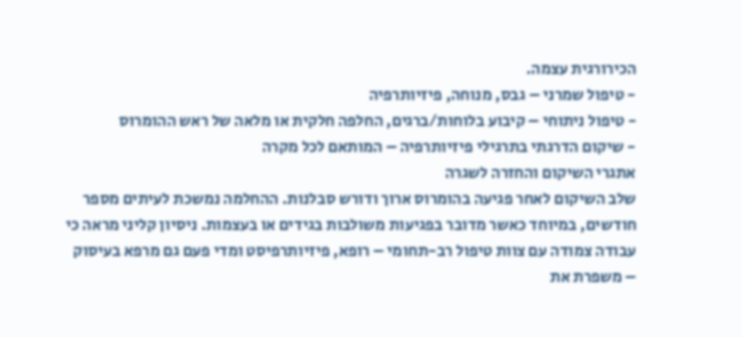הכירורגית עצמה.
- טיפול שמרני – גבס, מנוחה, פיזיותרפיה
- טיפול ניתוחי – קיבוע בלוחות/ברגים, החלפה חלקית או מלאה של ראש ההומרוס
- שיקום הדרגתי בתרגילי פיזיותרפיה – המותאם לכל מקרה
אתגרי השיקום והחזרה לשגרה
שלב השיקום לאחר פגיעה בהומרוס ארוך ודורש סבלנות. ההחלמה נמשכת לעיתים מספר חודשים, במיוחד כאשר מדובר בפגיעות משולבות בגידים או בעצמות. ניסיון קליני מראה כי עבודה צמודה עם צוות טיפול רב-תחומי – רופא, פיזיותרפיסט ומדי פעם גם מרפא בעיסוק – משפרת את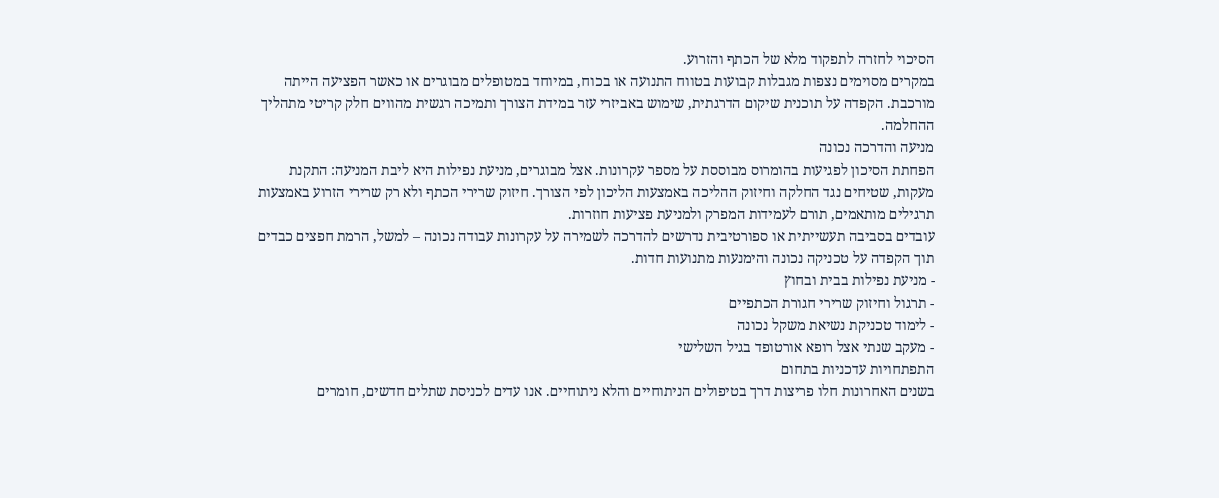הסיכוי לחזרה לתפקוד מלא של הכתף והזרוע.
במקרים מסוימים נצפות מגבלות קבועות בטווח התנועה או בכוח, במיוחד במטופלים מבוגרים או כאשר הפציעה הייתה מורכבת. הקפדה על תוכנית שיקום הדרגתית, שימוש באביזרי עזר במידת הצורך ותמיכה רגשית מהווים חלק קריטי מתהליך ההחלמה.
מניעה והדרכה נכונה
הפחתת הסיכון לפגיעות בהומרוס מבוססת על מספר עקרונות. אצל מבוגרים, מניעת נפילות היא ליבת המניעה: התקנת מעקות, שטיחים נגד החלקה וחיזוק ההליכה באמצעות הליכון לפי הצורך. חיזוק שרירי הכתף ולא רק שרירי הזרוע באמצעות תרגילים מותאמים, תורם לעמידות המפרק ולמניעת פציעות חוזרות.
עובדים בסביבה תעשייתית או ספורטיבית נדרשים להדרכה לשמירה על עקרונות עבודה נכונה – למשל, הרמת חפצים כבדים תוך הקפדה על טכניקה נכונה והימנעות מתנועות חדות.
- מניעת נפילות בבית ובחוץ
- תרגול וחיזוק שרירי חגורת הכתפיים
- לימוד טכניקת נשיאת משקל נכונה
- מעקב שנתי אצל רופא אורטופד בגיל השלישי
התפתחויות עדכניות בתחום
בשנים האחרונות חלו פריצות דרך בטיפולים הניתוחיים והלא ניתוחיים. אנו עדים לכניסת שתלים חדשים, חומרים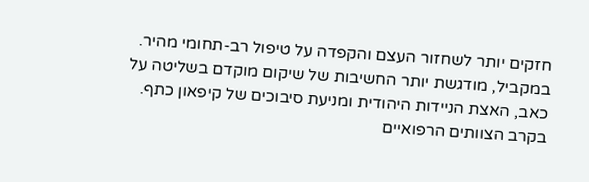חזקים יותר לשחזור העצם והקפדה על טיפול רב-תחומי מהיר. במקביל, מודגשת יותר החשיבות של שיקום מוקדם בשליטה על כאב, האצת הניידות היהודית ומניעת סיבוכים של קיפאון כתף.
בקרב הצוותים הרפואיים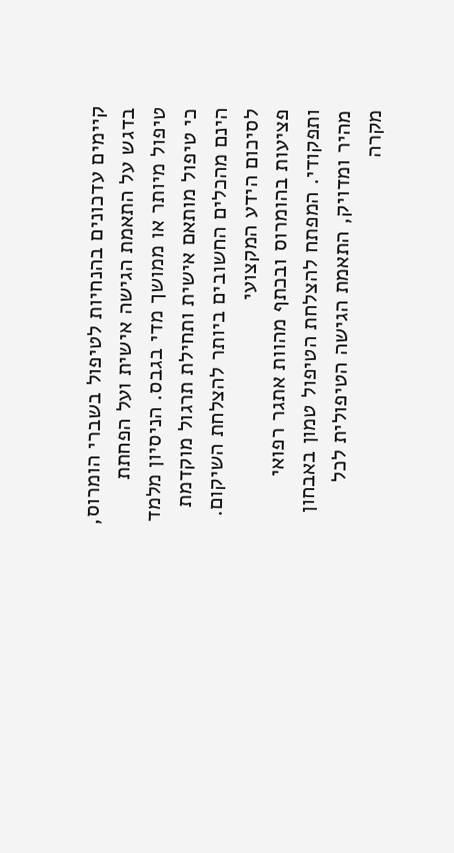קיימים עדכונים בהנחיות לטיפול בשברי הומרוס, בדגש על התאמת הגישה אישית ועל הפחתת טיפול מיותר או ממושך מדי בגבס. הניסיון מלמד כי טיפול מותאם אישית ותחילת תרגול מוקדמת הינם מהכלים החשובים ביותר להצלחת השיקום.
לסיכום הידע המקצועי
פציעות בהומרוס ובכתף מהוות אתגר רפואי ותפקודי. המפתח להצלחת הטיפול טמון באבחון מהיר ומדויק, התאמת הגישה הטיפולית לכל מקרה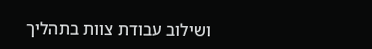ושילוב עבודת צוות בתהליך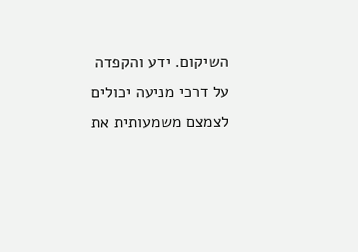השיקום. ידע והקפדה על דרכי מניעה יכולים לצמצם משמעותית את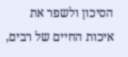הסיכון ולשפר את איכות החיים של רבים,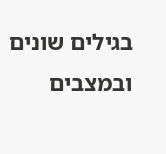בגילים שונים ובמצבים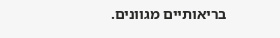בריאותיים מגוונים.